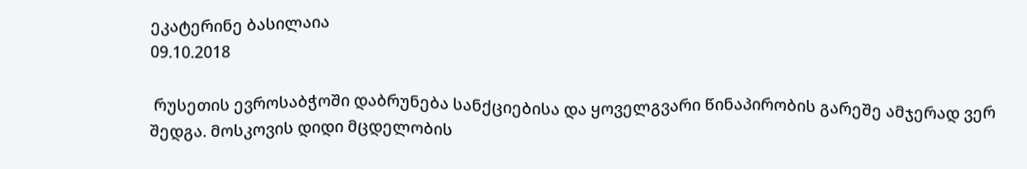ეკატერინე ბასილაია
09.10.2018

 რუსეთის ევროსაბჭოში დაბრუნება სანქციებისა და ყოველგვარი წინაპირობის გარეშე ამჯერად ვერ შედგა. მოსკოვის დიდი მცდელობის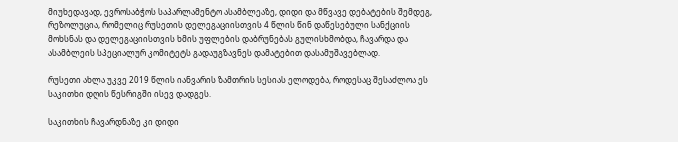მიუხედავად, ევროსაბჭოს საპარლამენტო ასამბლეაზე, დიდი და მწვავე დებატების შემდეგ, რეზოლუცია, რომელიც რუსეთის დელეგაციისთვის 4 წლის წინ დაწესებული სანქციის მოხსნას და დელეგაციისთვის ხმის უფლების დაბრუნებას გულისხმობდა, ჩავარდა და ასამბლეის სპეციალურ კომიტეტს გადაუგზავნეს დამატებით დასამუშავებლად.

რუსეთი ახლა უკვე 2019 წლის იანვარის ზამთრის სესიას ელოდება, როდესაც შესაძლოა ეს საკითხი დღის წესრიგში ისევ დადგეს.

საკითხის ჩავარდნაზე კი დიდი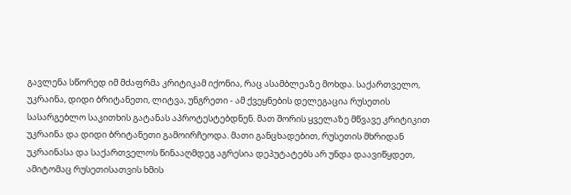გავლენა სწორედ იმ მძაფრმა კრიტიკამ იქონია, რაც ასამბლეაზე მოხდა. საქართველო, უკრაინა, დიდი ბრიტანეთი, ლიტვა, უნგრეთი - ამ ქვეყნების დელეგაცია რუსეთის სასარგებლო საკითხის გატანას აპროტესტებდნენ. მათ შორის ყველაზე მწვავე კრიტიკით უკრაინა და დიდი ბრიტანეთი გამოირჩეოდა. მათი განცხადებით, რუსეთის მხრიდან უკრაინასა და საქართველოს წინააღმდეგ აგრესია დეპუტატებს არ უნდა დაავიწყდეთ, ამიტომაც რუსეთისათვის ხმის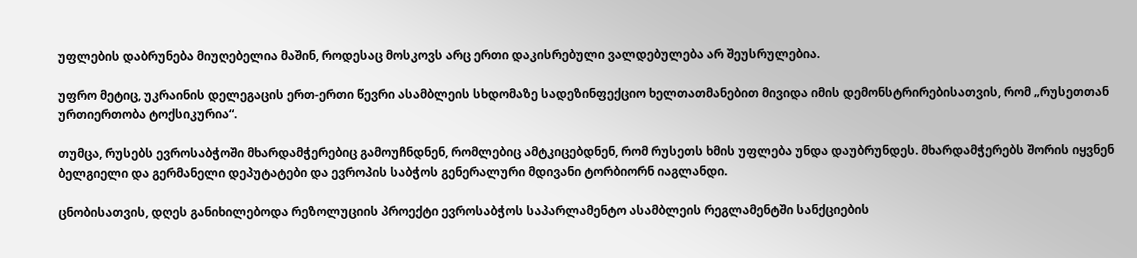უფლების დაბრუნება მიუღებელია მაშინ, როდესაც მოსკოვს არც ერთი დაკისრებული ვალდებულება არ შეუსრულებია.

უფრო მეტიც, უკრაინის დელეგაცის ერთ-ერთი წევრი ასამბლეის სხდომაზე სადეზინფექციო ხელთათმანებით მივიდა იმის დემონსტრირებისათვის, რომ „რუსეთთან ურთიერთობა ტოქსიკურია“.

თუმცა, რუსებს ევროსაბჭოში მხარდამჭერებიც გამოუჩნდნენ, რომლებიც ამტკიცებდნენ, რომ რუსეთს ხმის უფლება უნდა დაუბრუნდეს. მხარდამჭერებს შორის იყვნენ ბელგიელი და გერმანელი დეპუტატები და ევროპის საბჭოს გენერალური მდივანი ტორბიორნ იაგლანდი.

ცნობისათვის, დღეს განიხილებოდა რეზოლუციის პროექტი ევროსაბჭოს საპარლამენტო ასამბლეის რეგლამენტში სანქციების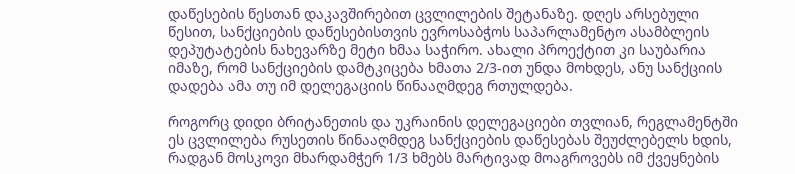დაწესების წესთან დაკავშირებით ცვლილების შეტანაზე. დღეს არსებული წესით, სანქციების დაწესებისთვის ევროსაბჭოს საპარლამენტო ასამბლეის დეპუტატების ნახევარზე მეტი ხმაა საჭირო. ახალი პროექტით კი საუბარია იმაზე, რომ სანქციების დამტკიცება ხმათა 2/3-ით უნდა მოხდეს, ანუ სანქციის დადება ამა თუ იმ დელეგაციის წინააღმდეგ რთულდება.

როგორც დიდი ბრიტანეთის და უკრაინის დელეგაციები თვლიან, რეგლამენტში ეს ცვლილება რუსეთის წინააღმდეგ სანქციების დაწესებას შეუძლებელს ხდის, რადგან მოსკოვი მხარდამჭერ 1/3 ხმებს მარტივად მოაგროვებს იმ ქვეყნების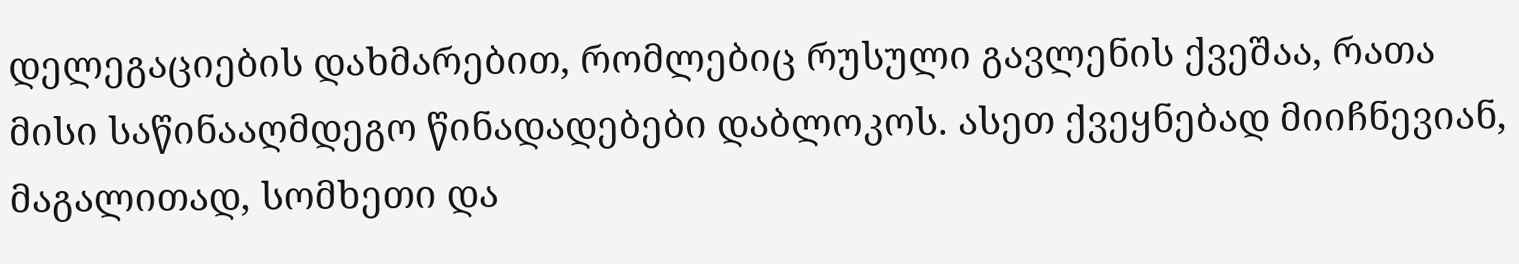დელეგაციების დახმარებით, რომლებიც რუსული გავლენის ქვეშაა, რათა მისი საწინააღმდეგო წინადადებები დაბლოკოს. ასეთ ქვეყნებად მიიჩნევიან, მაგალითად, სომხეთი და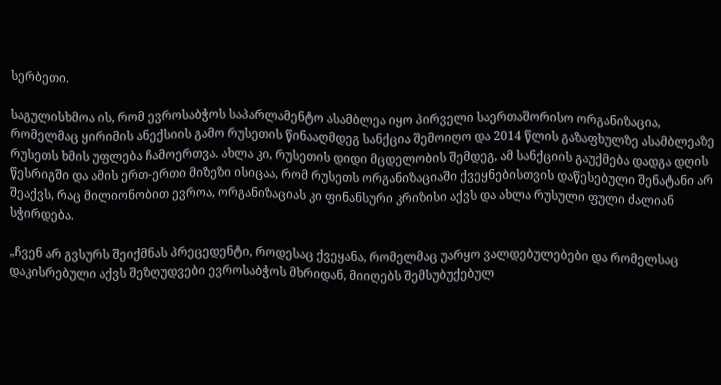სერბეთი.

საგულისხმოა ის, რომ ევროსაბჭოს საპარლამენტო ასამბლეა იყო პირველი საერთაშორისო ორგანიზაცია, რომელმაც ყირიმის ანექსიის გამო რუსეთის წინააღმდეგ სანქცია შემოიღო და 2014 წლის გაზაფხულზე ასამბლეაზე რუსეთს ხმის უფლება ჩამოერთვა. ახლა კი, რუსეთის დიდი მცდელობის შემდეგ, ამ სანქციის გაუქმება დადგა დღის წესრიგში და ამის ერთ-ერთი მიზეზი ისიცაა, რომ რუსეთს ორგანიზაციაში ქვეყნებისთვის დაწესებული შენატანი არ შეაქვს, რაც მილიონობით ევროა, ორგანიზაციას კი ფინანსური კრიზისი აქვს და ახლა რუსული ფული ძალიან სჭირდება.

„ჩვენ არ გვსურს შეიქმნას პრეცედენტი, როდესაც ქვეყანა, რომელმაც უარყო ვალდებულებები და რომელსაც დაკისრებული აქვს შეზღუდვები ევროსაბჭოს მხრიდან, მიიღებს შემსუბუქებულ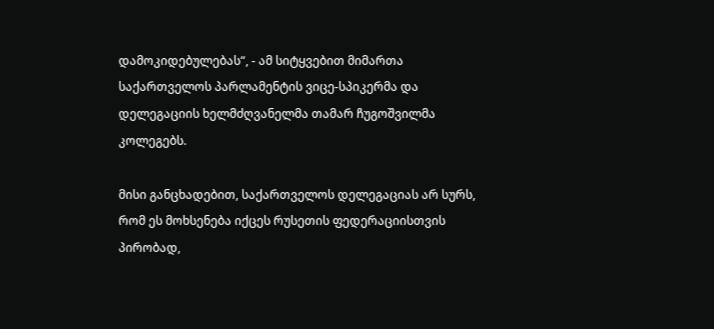დამოკიდებულებას“, - ამ სიტყვებით მიმართა საქართველოს პარლამენტის ვიცე-სპიკერმა და დელეგაციის ხელმძღვანელმა თამარ ჩუგოშვილმა კოლეგებს.

მისი განცხადებით, საქართველოს დელეგაციას არ სურს, რომ ეს მოხსენება იქცეს რუსეთის ფედერაციისთვის პირობად,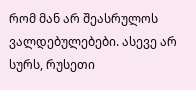რომ მან არ შეასრულოს ვალდებულებები. ასევე არ სურს, რუსეთი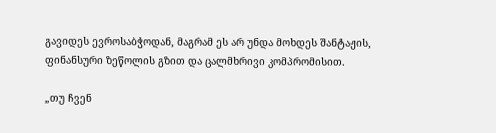გავიდეს ევროსაბჭოდან, მაგრამ ეს არ უნდა მოხდეს შანტაჟის, ფინანსური ზეწოლის გზით და ცალმხრივი კომპრომისით.

„თუ ჩვენ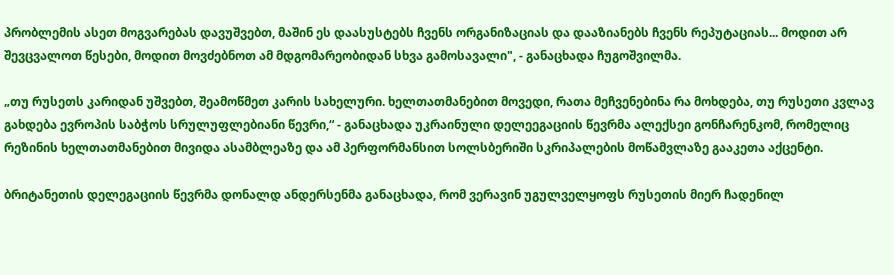პრობლემის ასეთ მოგვარებას დავუშვებთ, მაშინ ეს დაასუსტებს ჩვენს ორგანიზაციას და დააზიანებს ჩვენს რეპუტაციას... მოდით არ შევცვალოთ წესები, მოდით მოვძებნოთ ამ მდგომარეობიდან სხვა გამოსავალი", - განაცხადა ჩუგოშვილმა.

„თუ რუსეთს კარიდან უშვებთ, შეამოწმეთ კარის სახელური. ხელთათმანებით მოვედი, რათა მეჩვენებინა რა მოხდება, თუ რუსეთი კვლავ გახდება ევროპის საბჭოს სრულუფლებიანი წევრი,“ - განაცხადა უკრაინული დელეეგაციის წევრმა ალექსეი გონჩარენკომ, რომელიც რეზინის ხელთათმანებით მივიდა ასამბლეაზე და ამ პერფორმანსით სოლსბერიში სკრიპალების მოწამვლაზე გააკეთა აქცენტი.

ბრიტანეთის დელეგაციის წევრმა დონალდ ანდერსენმა განაცხადა, რომ ვერავინ უგულველყოფს რუსეთის მიერ ჩადენილ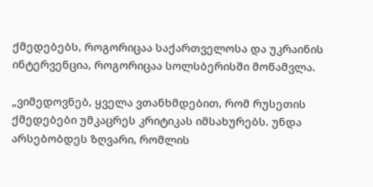ქმედებებს, როგორიცაა საქართველოსა და უკრაინის ინტერვენცია, როგორიცაა სოლსბერისში მოწამვლა.

„ვიმედოვნებ, ყველა ვთანხმდებით, რომ რუსეთის ქმედებები უმკაცრეს კრიტიკას იმსახურებს. უნდა არსებობდეს ზღვარი, რომლის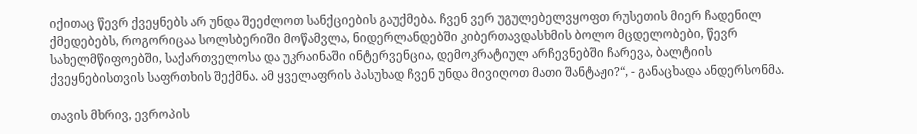იქითაც წევრ ქვეყნებს არ უნდა შეეძლოთ სანქციების გაუქმება. ჩვენ ვერ უგულებელვყოფთ რუსეთის მიერ ჩადენილ ქმედებებს, როგორიცაა სოლსბერიში მოწამვლა, ნიდერლანდებში კიბერთავდასხმის ბოლო მცდელობები, წევრ სახელმწიფოებში, საქართველოსა და უკრაინაში ინტერვენცია, დემოკრატიულ არჩევნებში ჩარევა, ბალტიის ქვეყნებისთვის საფრთხის შექმნა. ამ ყველაფრის პასუხად ჩვენ უნდა მივიღოთ მათი შანტაჟი?“, - განაცხადა ანდერსონმა.

თავის მხრივ, ევროპის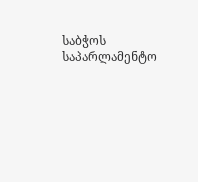საბჭოს საპარლამენტო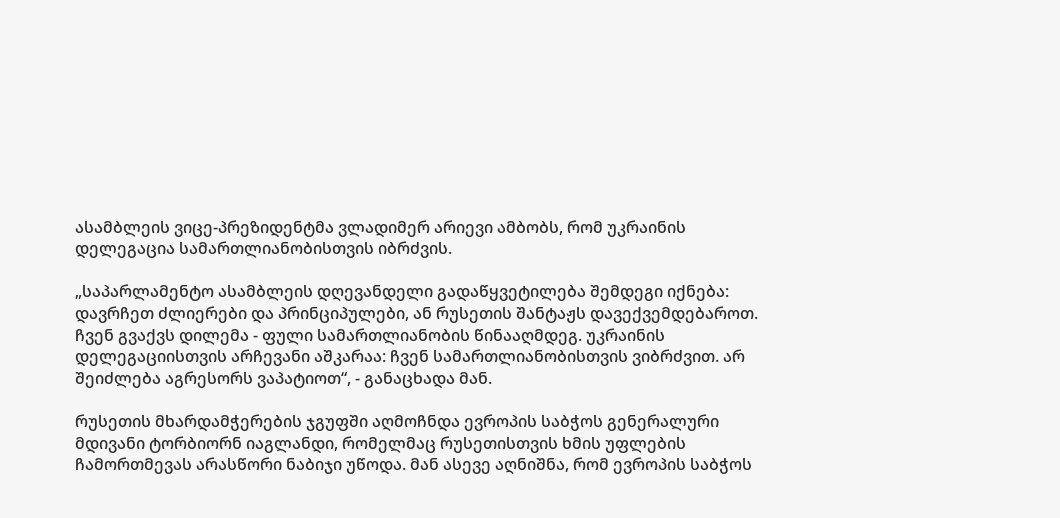ასამბლეის ვიცე-პრეზიდენტმა ვლადიმერ არიევი ამბობს, რომ უკრაინის დელეგაცია სამართლიანობისთვის იბრძვის.

„საპარლამენტო ასამბლეის დღევანდელი გადაწყვეტილება შემდეგი იქნება: დავრჩეთ ძლიერები და პრინციპულები, ან რუსეთის შანტაჟს დავექვემდებაროთ. ჩვენ გვაქვს დილემა - ფული სამართლიანობის წინააღმდეგ. უკრაინის დელეგაციისთვის არჩევანი აშკარაა: ჩვენ სამართლიანობისთვის ვიბრძვით. არ შეიძლება აგრესორს ვაპატიოთ“, - განაცხადა მან.

რუსეთის მხარდამჭერების ჯგუფში აღმოჩნდა ევროპის საბჭოს გენერალური მდივანი ტორბიორნ იაგლანდი, რომელმაც რუსეთისთვის ხმის უფლების ჩამორთმევას არასწორი ნაბიჯი უწოდა. მან ასევე აღნიშნა, რომ ევროპის საბჭოს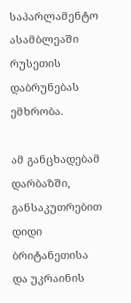საპარლამენტო ასამბლეაში რუსეთის დაბრუნებას ემხრობა.

ამ განცხადებამ დარბაზში, განსაკუთრებით დიდი ბრიტანეთისა და უკრაინის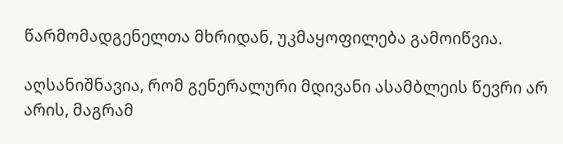წარმომადგენელთა მხრიდან, უკმაყოფილება გამოიწვია.

აღსანიშნავია, რომ გენერალური მდივანი ასამბლეის წევრი არ არის, მაგრამ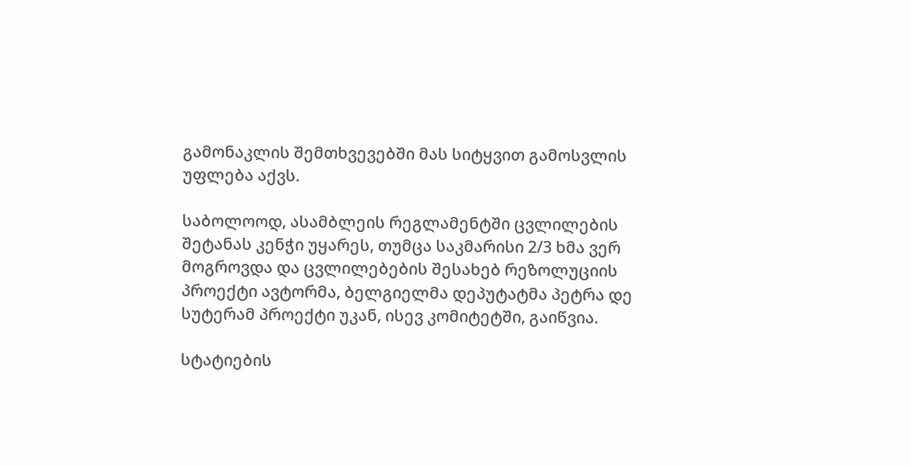გამონაკლის შემთხვევებში მას სიტყვით გამოსვლის უფლება აქვს.

საბოლოოდ, ასამბლეის რეგლამენტში ცვლილების შეტანას კენჭი უყარეს, თუმცა საკმარისი 2/3 ხმა ვერ მოგროვდა და ცვლილებების შესახებ რეზოლუციის პროექტი ავტორმა, ბელგიელმა დეპუტატმა პეტრა დე სუტერამ პროექტი უკან, ისევ კომიტეტში, გაიწვია.

სტატიების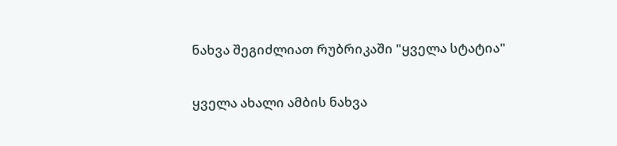ნახვა შეგიძლიათ რუბრიკაში "ყველა სტატია"

ყველა ახალი ამბის ნახვა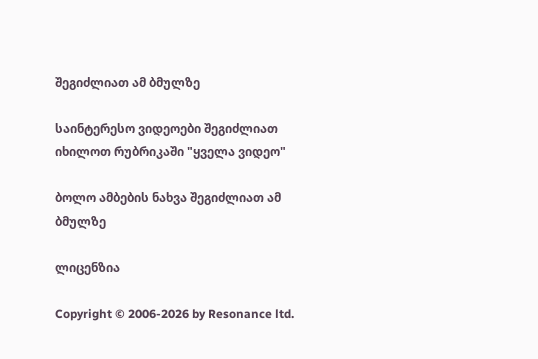შეგიძლიათ ამ ბმულზე

საინტერესო ვიდეოები შეგიძლიათ იხილოთ რუბრიკაში "ყველა ვიდეო"

ბოლო ამბების ნახვა შეგიძლიათ ამ ბმულზე

ლიცენზია

Copyright © 2006-2026 by Resonance ltd.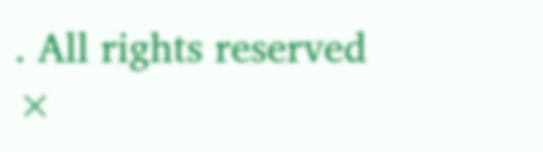. All rights reserved
×